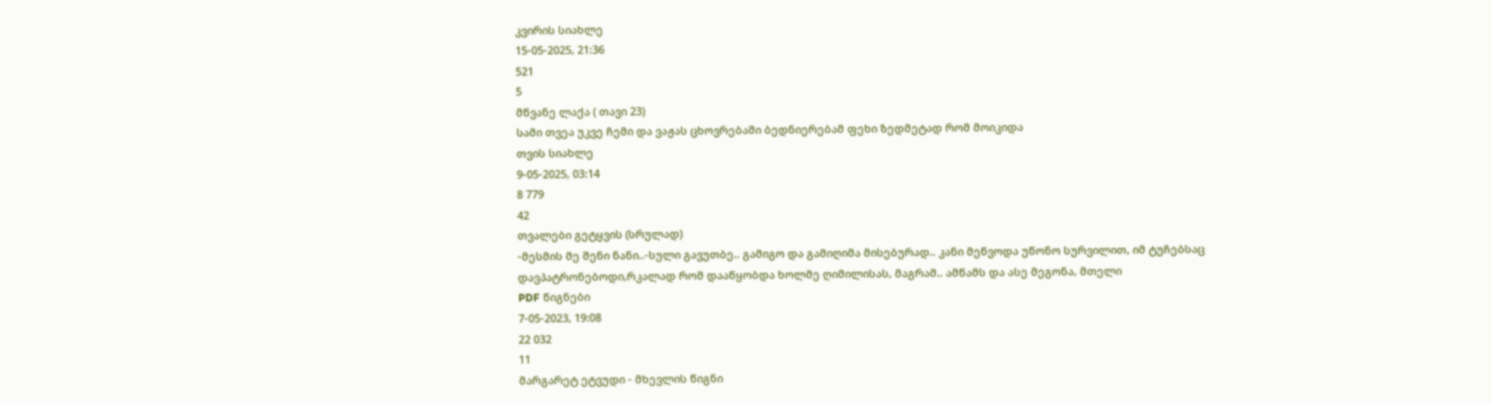კვირის სიახლე
15-05-2025, 21:36
521
5
მწვანე ლაქა ( თავი 23)
Სამი თვეა უკვე ჩემი და ვაჟას ცხოვრებაში ბედნიერებამ ფეხი ზედმეტად რომ მოიკიდა
თვის სიახლე
9-05-2025, 03:14
8 779
42
თვალები გეტყვის (სრულად)
-მესმის მე შენი ნანი..-სული გავუთბე.. გამიგო და გამიღიმა მისებურად.. კანი მეწვოდა უწონო სურვილით, იმ ტუჩებსაც დავპატრონებოდი,რკალად რომ დააწყობდა ხოლმე ღიმილისას, მაგრამ.. ამწამს და ასე მეგონა, მთელი
PDF წიგნები
7-05-2023, 19:08
22 032
11
მარგარეტ ეტვუდი - მხევლის წიგნი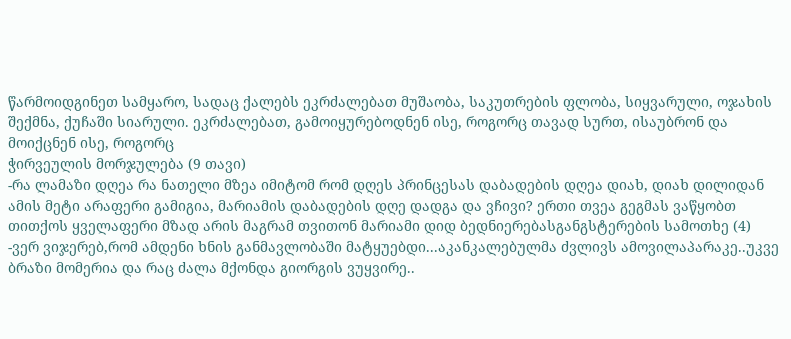წარმოიდგინეთ სამყარო, სადაც ქალებს ეკრძალებათ მუშაობა, საკუთრების ფლობა, სიყვარული, ოჯახის შექმნა, ქუჩაში სიარული. ეკრძალებათ, გამოიყურებოდნენ ისე, როგორც თავად სურთ, ისაუბრონ და მოიქცნენ ისე, როგორც
ჭირვეულის მორჯულება (9 თავი)
-რა ლამაზი დღეა რა ნათელი მზეა იმიტომ რომ დღეს პრინცესას დაბადების დღეა დიახ, დიახ დილიდან ამის მეტი არაფერი გამიგია, მარიამის დაბადების დღე დადგა და ვჩივი? ერთი თვეა გეგმას ვაწყობთ თითქოს ყველაფერი მზად არის მაგრამ თვითონ მარიამი დიდ ბედნიერებასგანგსტერების სამოთხე (4)
-ვერ ვიჯერებ,რომ ამდენი ხნის განმავლობაში მატყუებდი...აკანკალებულმა ძვლივს ამოვილაპარაკე..უკვე ბრაზი მომერია და რაც ძალა მქონდა გიორგის ვუყვირე..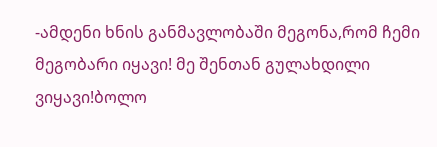-ამდენი ხნის განმავლობაში მეგონა,რომ ჩემი მეგობარი იყავი! მე შენთან გულახდილი ვიყავი!ბოლო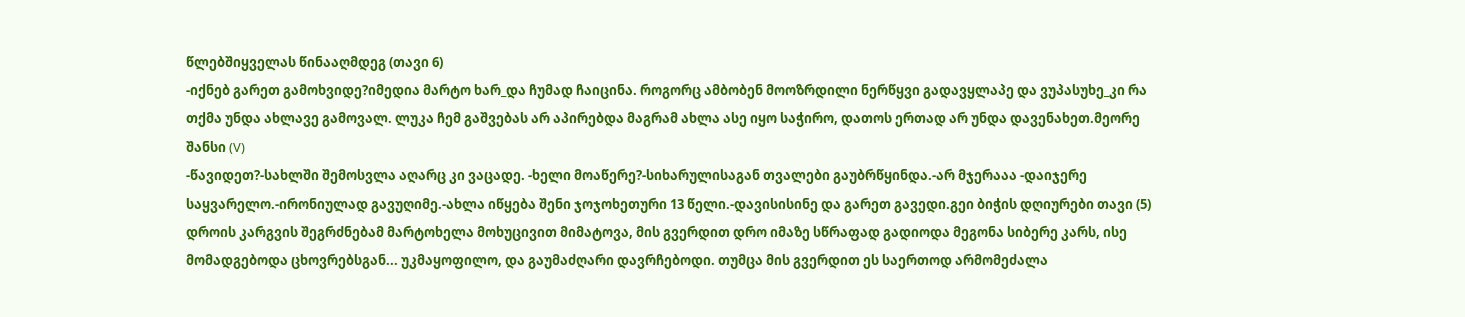წლებშიყველას წინააღმდეგ (თავი 6)
-იქნებ გარეთ გამოხვიდე?იმედია მარტო ხარ_და ჩუმად ჩაიცინა. როგორც ამბობენ მოოზრდილი ნერწყვი გადავყლაპე და ვუპასუხე_კი რა თქმა უნდა ახლავე გამოვალ. ლუკა ჩემ გაშვებას არ აპირებდა მაგრამ ახლა ასე იყო საჭირო, დათოს ერთად არ უნდა დავენახეთ.მეორე შანსი (V)
-წავიდეთ?-სახლში შემოსვლა აღარც კი ვაცადე. -ხელი მოაწერე?-სიხარულისაგან თვალები გაუბრწყინდა.-არ მჯერააა -დაიჯერე საყვარელო.-ირონიულად გავუღიმე.-ახლა იწყება შენი ჯოჯოხეთური 13 წელი.-დავისისინე და გარეთ გავედი.გეი ბიჭის დღიურები თავი (5)
დროის კარგვის შეგრძნებამ მარტოხელა მოხუცივით მიმატოვა, მის გვერდით დრო იმაზე სწრაფად გადიოდა მეგონა სიბერე კარს, ისე მომადგებოდა ცხოვრებსგან... უკმაყოფილო, და გაუმაძღარი დავრჩებოდი. თუმცა მის გვერდით ეს საერთოდ არმომეძალა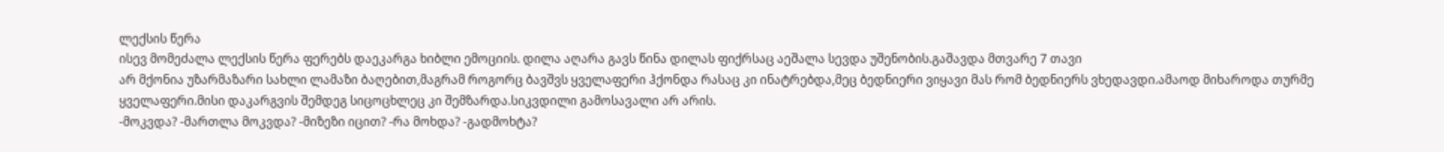ლექსის წერა
ისევ მომეძალა ლექსის წერა ფერებს დაეკარგა ხიბლი ემოციის. დილა აღარა გავს წინა დილას ფიქრსაც აეშალა სევდა უშენობის.გაშავდა მთვარე 7 თავი
არ მქონია უზარმაზარი სახლი ლამაზი ბაღებით,მაგრამ როგორც ბავშვს ყველაფერი ჰქონდა რასაც კი ინატრებდა,მეც ბედნიერი ვიყავი მას რომ ბედნიერს ვხედავდი.ამაოდ მიხაროდა თურმე ყველაფერი.მისი დაკარგვის შემდეგ სიცოცხლეც კი შემზარდა.სიკვდილი გამოსავალი არ არის.
-მოკვდა? -მართლა მოკვდა? -მიზეზი იცით? -რა მოხდა? -გადმოხტა?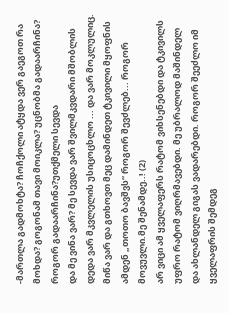-მართლა გადმოხტა? ჩოჩქოლი ატყდა ვერ გაეგოთ რა მოხდა? გოგონამ თავი მოიკლა? უცნობმა გადაარჩინა? როგორ გადაარჩინა?უთქმელი სევდა
და მე ვინა ვარ? მე სევდა ვარ შვილმკვდარი მშობლის დედა ვარ მკვლელის უსიცოცხლო ... და ვარ მოკლულიც. მიწა ვარ და გთხოვთ მეც დამინდეთ ტკივილი მყოფნის ამდენ „თოთო ბავშვს“ როგორ შევძლებ... როგორ მოვუვლი.მე შენამდე..! (2)
არ ვიცი ამ ყველაფერს რატომ ვიხსენებდი და ტკივილს უფრო რატომ ვიღრმავებდი. მე უბრალოდ მაშინდელ და ახლანდელ გიგას ვადარებდი. როგორ შეეძლო იმ ყველაფრის შემდეგ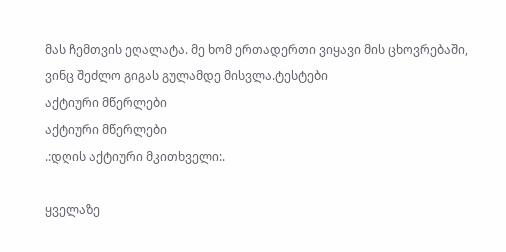მას ჩემთვის ეღალატა. მე ხომ ერთადერთი ვიყავი მის ცხოვრებაში, ვინც შეძლო გიგას გულამდე მისვლა.ტესტები
აქტიური მწერლები
აქტიური მწერლები
.:დღის აქტიური მკითხველი:.

ყველაზე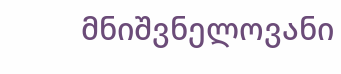მნიშვნელოვანი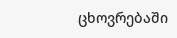ცხოვრებაში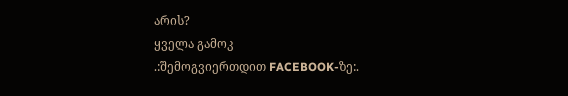არის?
ყველა გამოკ
.:შემოგვიერთდით FACEBOOK-ზე:.